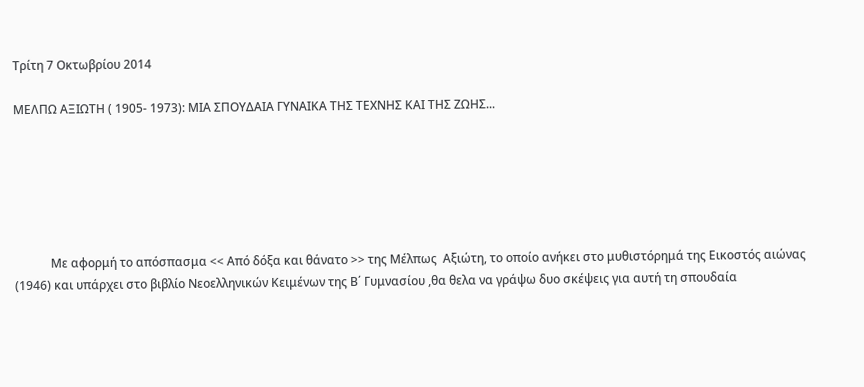Τρίτη 7 Οκτωβρίου 2014

ΜΕΛΠΩ ΑΞΙΩΤΗ ( 1905- 1973): ΜΙΑ ΣΠΟΥΔΑΙΑ ΓΥΝΑΙΚΑ ΤΗΣ ΤΕΧΝΗΣ ΚΑΙ ΤΗΣ ΖΩΗΣ...






            Με αφορμή το απόσπασμα << Από δόξα και θάνατο >> της Μέλπως  Αξιώτη, το οποίο ανήκει στο μυθιστόρημά της Εικοστός αιώνας (1946) και υπάρχει στο βιβλίο Νεοελληνικών Κειμένων της Β΄ Γυμνασίου ,θα θελα να γράψω δυο σκέψεις για αυτή τη σπουδαία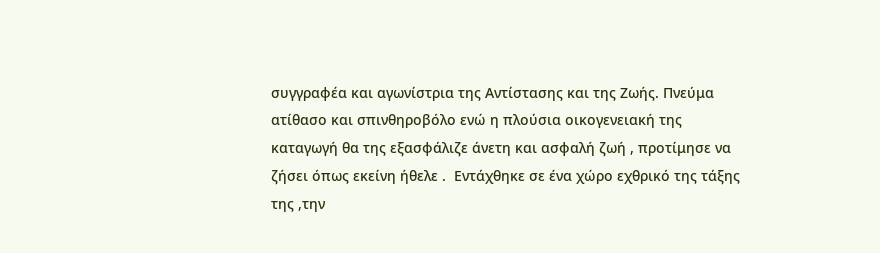συγγραφέα και αγωνίστρια της Αντίστασης και της Ζωής. Πνεύμα ατίθασο και σπινθηροβόλο ενώ η πλούσια οικογενειακή της καταγωγή θα της εξασφάλιζε άνετη και ασφαλή ζωή , προτίμησε να ζήσει όπως εκείνη ήθελε .  Εντάχθηκε σε ένα χώρο εχθρικό της τάξης της ,την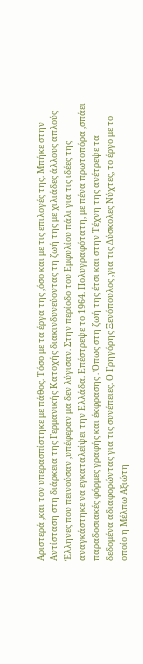Αριστερά ,και τον υπερασπίστηκε με πάθος. Τόσο με τα έργα της ,όσο και με τις επιλογές της. Μπήκε στην Αντίσταση στη διάρκεια της Γερμανικής Κατοχής διακινδυνεύοντας τη ζωή της με χιλιάδες άλλους απλούς Έλληνες που πεινούσαν ,υπέφεραν μα δεν λύγισαν. Στην περίοδο του Εμφυλίου πάλι για τις ιδέες της αναγκάστηκε να εγκαταλείψει την Ελλάδα. Επέστρεψε το 1964. Πολυγραφότατη, με πένα πρωτοπόρα ,σπάει παραδοσιακές φόρμες γραφής και έκφρασης . Όπως στη ζωή της έτσι και στην Τέχνη της ανέτρεψε τα δεδομένα αδιαφορώντας για τις συνέπειες. Ο Γρηγόρης Ξενόπουλος ,για τις Δύσκολες Νύχτες, το έργο με το οποίο η Μέλπω Αξιώτη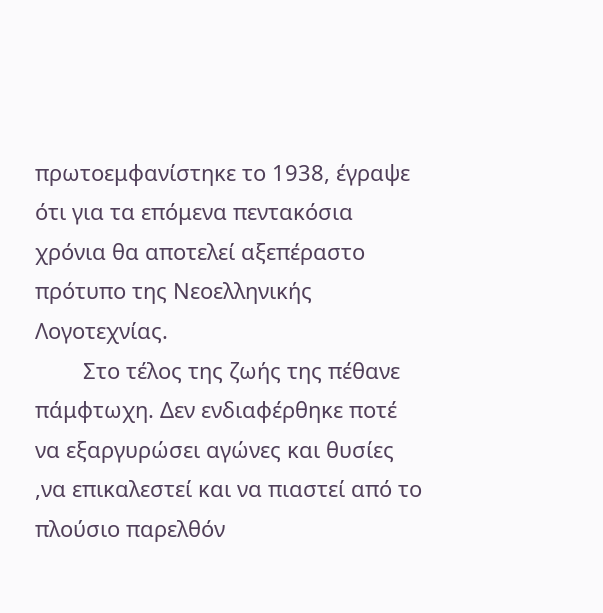πρωτοεμφανίστηκε το 1938, έγραψε ότι για τα επόμενα πεντακόσια χρόνια θα αποτελεί αξεπέραστο πρότυπο της Νεοελληνικής Λογοτεχνίας.
        Στο τέλος της ζωής της πέθανε πάμφτωχη. Δεν ενδιαφέρθηκε ποτέ να εξαργυρώσει αγώνες και θυσίες ,να επικαλεστεί και να πιαστεί από το πλούσιο παρελθόν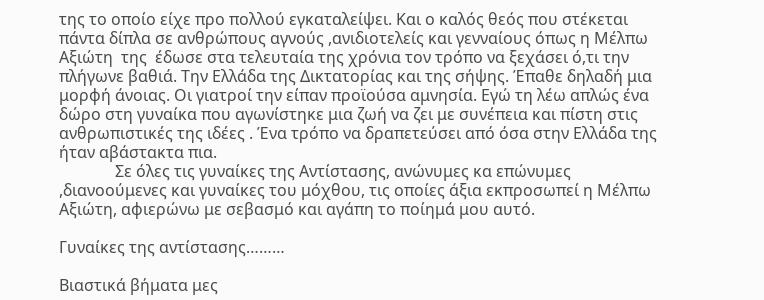της το οποίο είχε προ πολλού εγκαταλείψει. Και ο καλός θεός που στέκεται πάντα δίπλα σε ανθρώπους αγνούς ,ανιδιοτελείς και γενναίους όπως η Μέλπω Αξιώτη  της  έδωσε στα τελευταία της χρόνια τον τρόπο να ξεχάσει ό,τι την πλήγωνε βαθιά. Την Ελλάδα της Δικτατορίας και της σήψης. Έπαθε δηλαδή μια μορφή άνοιας. Οι γιατροί την είπαν προϊούσα αμνησία. Εγώ τη λέω απλώς ένα δώρο στη γυναίκα που αγωνίστηκε μια ζωή να ζει με συνέπεια και πίστη στις ανθρωπιστικές της ιδέες . Ένα τρόπο να δραπετεύσει από όσα στην Ελλάδα της ήταν αβάστακτα πια.
              Σε όλες τις γυναίκες της Αντίστασης, ανώνυμες κα επώνυμες ,διανοούμενες και γυναίκες του μόχθου, τις οποίες άξια εκπροσωπεί η Μέλπω Αξιώτη, αφιερώνω με σεβασμό και αγάπη το ποίημά μου αυτό.

Γυναίκες της αντίστασης………

Βιαστικά βήματα μες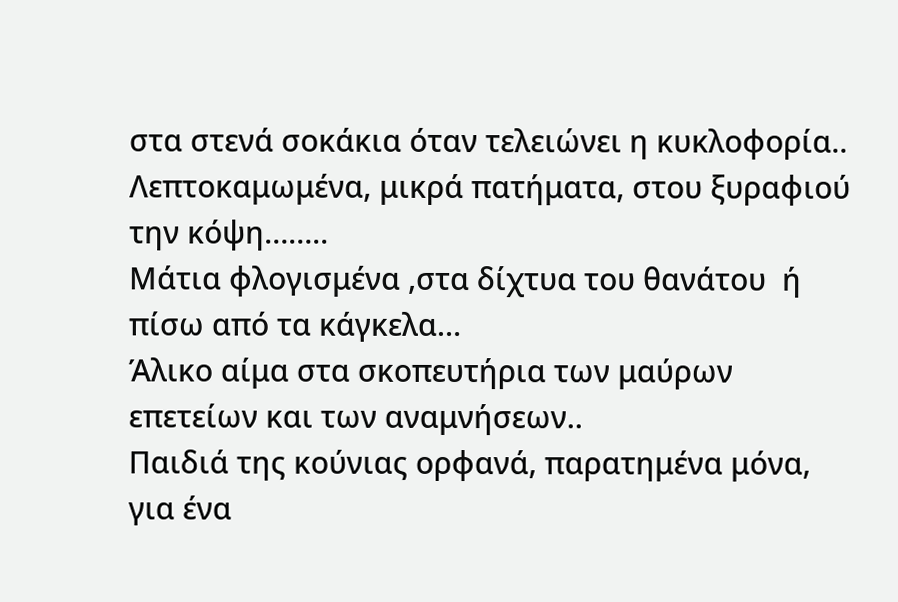στα στενά σοκάκια όταν τελειώνει η κυκλοφορία..
Λεπτοκαμωμένα, μικρά πατήματα, στου ξυραφιού την κόψη……..
Μάτια φλογισμένα ,στα δίχτυα του θανάτου  ή πίσω από τα κάγκελα…
Άλικο αίμα στα σκοπευτήρια των μαύρων επετείων και των αναμνήσεων..
Παιδιά της κούνιας ορφανά, παρατημένα μόνα, για ένα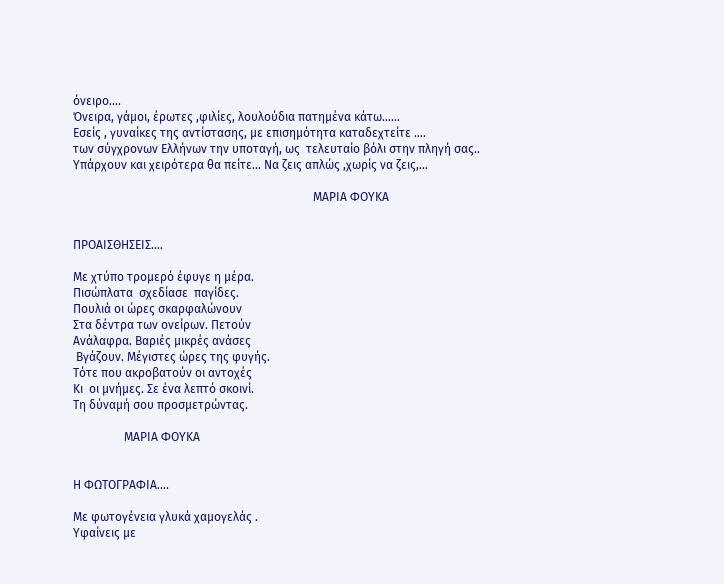όνειρο….
Όνειρα, γάμοι, έρωτες ,φιλίες, λουλούδια πατημένα κάτω……
Εσείς , γυναίκες της αντίστασης, με επισημότητα καταδεχτείτε ….
των σύγχρονων Ελλήνων την υποταγή, ως  τελευταίο βόλι στην πληγή σας..
Υπάρχουν και χειρότερα θα πείτε… Να ζεις απλώς ,χωρίς να ζεις,…

                                                                                ΜΑΡΙΑ ΦΟΥΚΑ


ΠΡΟΑΙΣΘΗΣΕΙΣ....

Με χτύπο τρομερό έφυγε η μέρα.
Πισώπλατα  σχεδίασε  παγίδες.
Πουλιά οι ώρες σκαρφαλώνουν
Στα δέντρα των ονείρων. Πετούν
Ανάλαφρα. Βαριές μικρές ανάσες
 Βγάζουν. Μέγιστες ώρες της φυγής.
Τότε που ακροβατούν οι αντοχές
Κι  οι μνήμες. Σε ένα λεπτό σκοινί.
Τη δύναμή σου προσμετρώντας.

                 ΜΑΡΙΑ ΦΟΥΚΑ


Η ΦΩΤΟΓΡΑΦΙΑ....

Με φωτογένεια γλυκά χαμογελάς .
Υφαίνεις με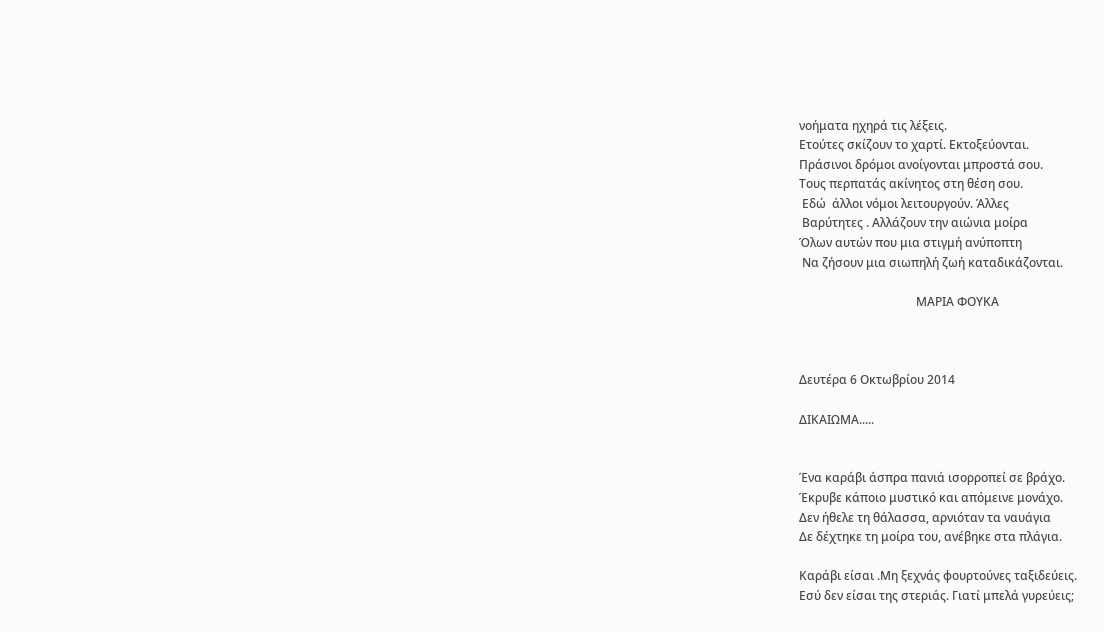νοήματα ηχηρά τις λέξεις.
Ετούτες σκίζουν το χαρτί. Εκτοξεύονται.
Πράσινοι δρόμοι ανοίγονται μπροστά σου.
Τους περπατάς ακίνητος στη θέση σου.
 Εδώ  άλλοι νόμοι λειτουργούν. Άλλες
 Βαρύτητες . Αλλάζουν την αιώνια μοίρα
Όλων αυτών που μια στιγμή ανύποπτη
 Να ζήσουν μια σιωπηλή ζωή καταδικάζονται.

                                       ΜΑΡΙΑ ΦΟΥΚΑ



Δευτέρα 6 Οκτωβρίου 2014

ΔΙΚΑΙΩΜΑ.....


Ένα καράβι άσπρα πανιά ισορροπεί σε βράχο.
Έκρυβε κάποιο μυστικό και απόμεινε μονάχο.
Δεν ήθελε τη θάλασσα, αρνιόταν τα ναυάγια
Δε δέχτηκε τη μοίρα του, ανέβηκε στα πλάγια.

Καράβι είσαι .Μη ξεχνάς φουρτούνες ταξιδεύεις.
Εσύ δεν είσαι της στεριάς. Γιατί μπελά γυρεύεις;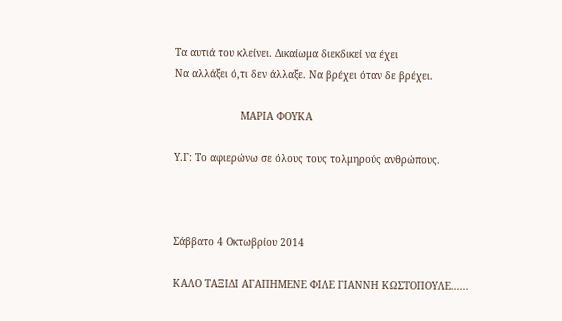Τα αυτιά του κλείνει. Δικαίωμα διεκδικεί να έχει
Να αλλάξει ό,τι δεν άλλαξε. Να βρέχει όταν δε βρέχει.

                      ΜΑΡΙΑ ΦΟΥΚΑ

Υ.Γ: Το αφιερώνω σε όλους τους τολμηρούς ανθρώπους.



Σάββατο 4 Οκτωβρίου 2014

ΚΑΛΟ ΤΑΞΙΔΙ ΑΓΑΠΗΜΕΝΕ ΦΙΛΕ ΓΙΑΝΝΗ ΚΩΣΤΟΠΟΥΛΕ......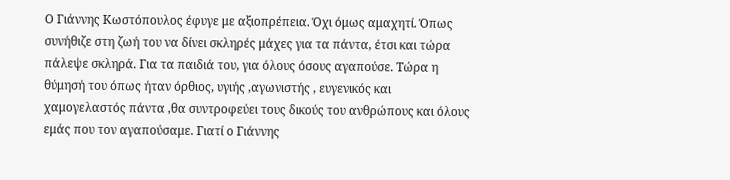Ο Γιάννης Κωστόπουλος έφυγε με αξιοπρέπεια. Όχι όμως αμαχητί. Όπως συνήθιζε στη ζωή του να δίνει σκληρές μάχες για τα πάντα, έτσι και τώρα πάλεψε σκληρά. Για τα παιδιά του, για όλους όσους αγαπούσε. Τώρα η θύμησή του όπως ήταν όρθιος, υγιής ,αγωνιστής , ευγενικός και χαμογελαστός πάντα ,θα συντροφεύει τους δικούς του ανθρώπους και όλους εμάς που τον αγαπούσαμε. Γιατί ο Γιάννης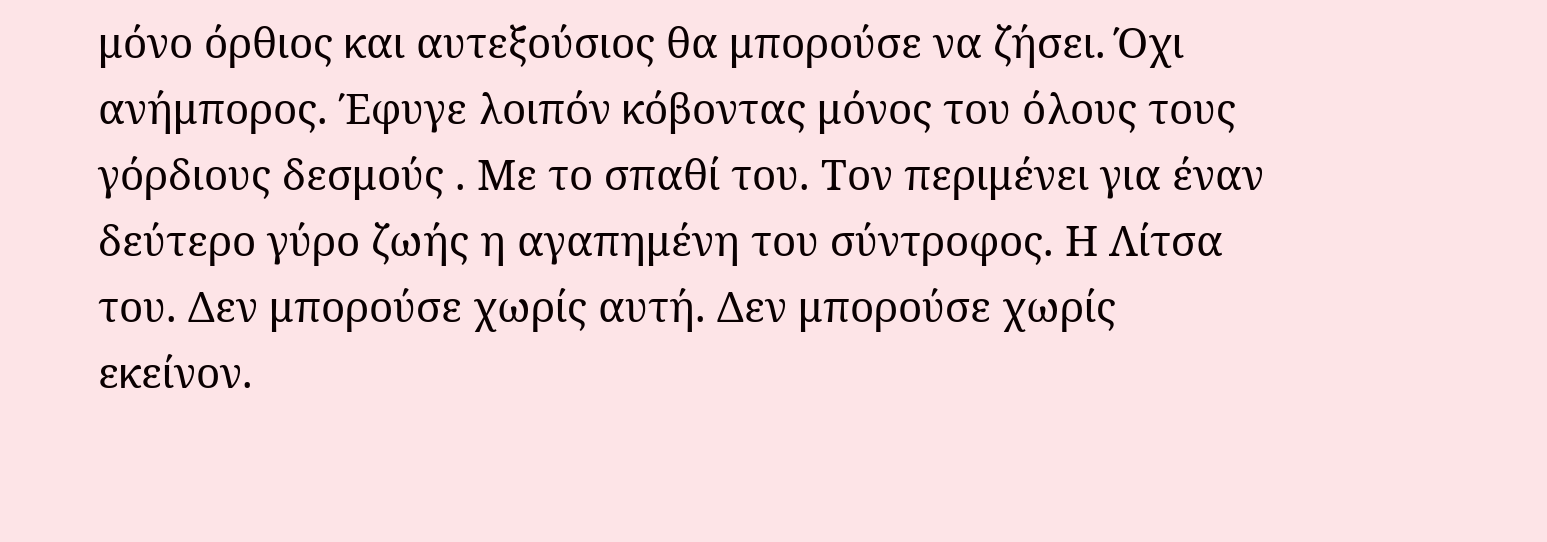μόνο όρθιος και αυτεξούσιος θα μπορούσε να ζήσει. Όχι ανήμπορος. Έφυγε λοιπόν κόβοντας μόνος του όλους τους γόρδιους δεσμούς . Με το σπαθί του. Τον περιμένει για έναν δεύτερο γύρο ζωής η αγαπημένη του σύντροφος. Η Λίτσα του. Δεν μπορούσε χωρίς αυτή. Δεν μπορούσε χωρίς εκείνον.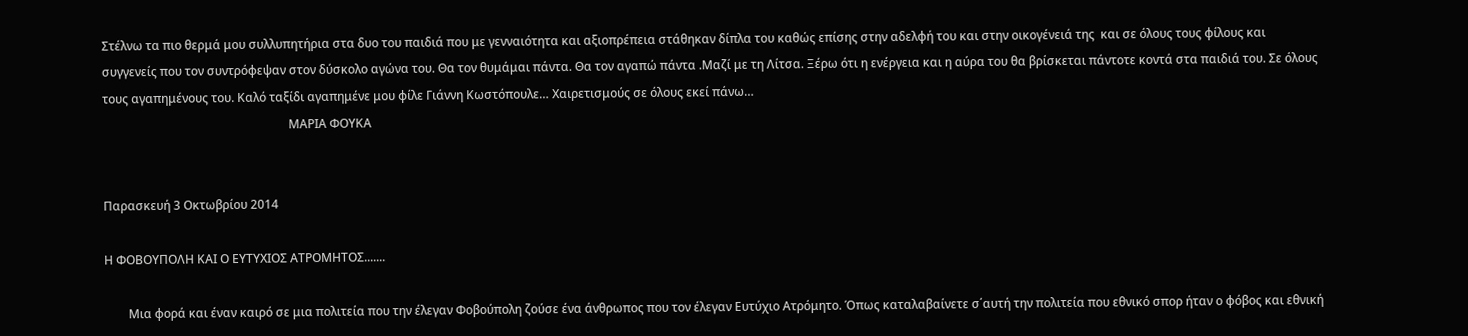Στέλνω τα πιο θερμά μου συλλυπητήρια στα δυο του παιδιά που με γενναιότητα και αξιοπρέπεια στάθηκαν δίπλα του καθώς επίσης στην αδελφή του και στην οικογένειά της  και σε όλους τους φίλους και συγγενείς που τον συντρόφεψαν στον δύσκολο αγώνα του. Θα τον θυμάμαι πάντα. Θα τον αγαπώ πάντα .Μαζί με τη Λίτσα. Ξέρω ότι η ενέργεια και η αύρα του θα βρίσκεται πάντοτε κοντά στα παιδιά του. Σε όλους τους αγαπημένους του. Καλό ταξίδι αγαπημένε μου φίλε Γιάννη Κωστόπουλε… Χαιρετισμούς σε όλους εκεί πάνω…
                                                              ΜΑΡΙΑ ΦΟΥΚΑ


Παρασκευή 3 Οκτωβρίου 2014

Η ΦΟΒΟΥΠΟΛΗ ΚΑΙ Ο ΕΥΤΥΧΙΟΣ ΑΤΡΟΜΗΤΟΣ.......

        Μια φορά και έναν καιρό σε μια πολιτεία που την έλεγαν Φοβούπολη ζούσε ένα άνθρωπος που τον έλεγαν Ευτύχιο Ατρόμητο. Όπως καταλαβαίνετε σ΄αυτή την πολιτεία που εθνικό σπορ ήταν ο φόβος και εθνική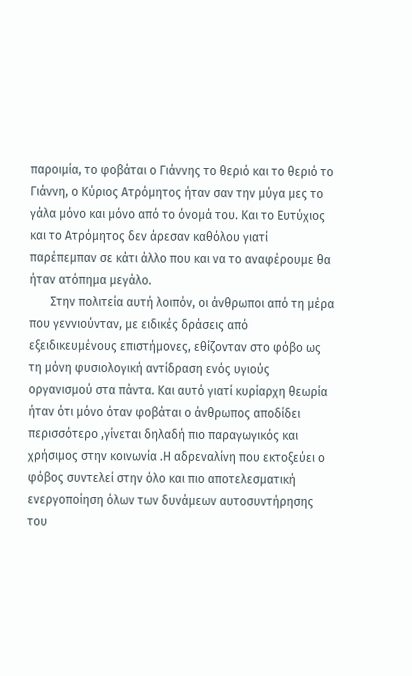παροιμία, το φοβάται ο Γιάννης το θεριό και το θεριό το Γιάννη, ο Κύριος Ατρόμητος ήταν σαν την μύγα μες το γάλα μόνο και μόνο από το όνομά του. Και το Ευτύχιος και το Ατρόμητος δεν άρεσαν καθόλου γιατί παρέπεμπαν σε κάτι άλλο που και να το αναφέρουμε θα ήταν ατόπημα μεγάλο.
       Στην πολιτεία αυτή λοιπόν, οι άνθρωποι από τη μέρα που γεννιούνταν, με ειδικές δράσεις από εξειδικευμένους επιστήμονες, εθίζονταν στο φόβο ως τη μόνη φυσιολογική αντίδραση ενός υγιούς οργανισμού στα πάντα. Και αυτό γιατί κυρίαρχη θεωρία ήταν ότι μόνο όταν φοβάται ο άνθρωπος αποδίδει περισσότερο ,γίνεται δηλαδή πιο παραγωγικός και χρήσιμος στην κοινωνία .Η αδρεναλίνη που εκτοξεύει ο φόβος συντελεί στην όλο και πιο αποτελεσματική  ενεργοποίηση όλων των δυνάμεων αυτοσυντήρησης του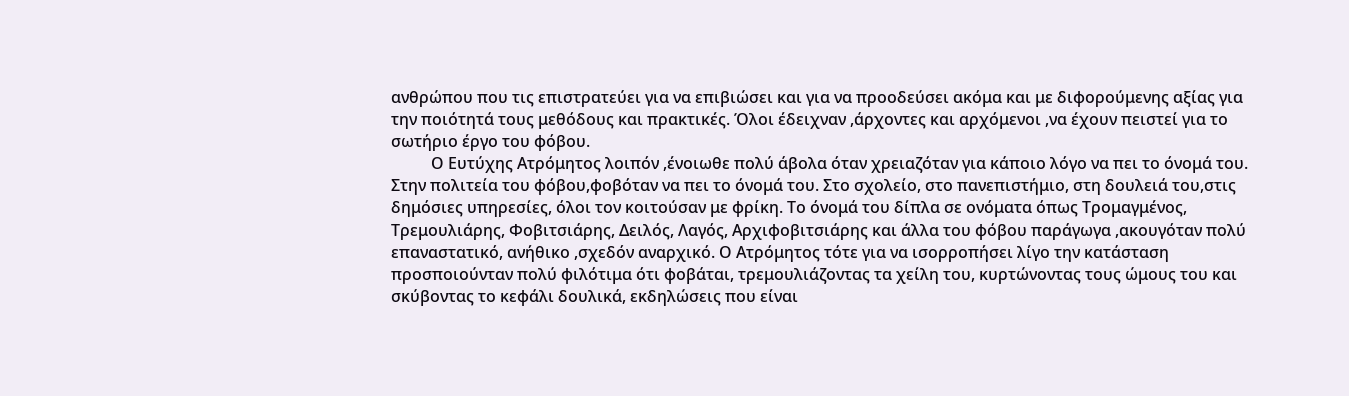ανθρώπου που τις επιστρατεύει για να επιβιώσει και για να προοδεύσει ακόμα και με διφορούμενης αξίας για την ποιότητά τους μεθόδους και πρακτικές. Όλοι έδειχναν ,άρχοντες και αρχόμενοι ,να έχουν πειστεί για το σωτήριο έργο του φόβου.
          Ο Ευτύχης Ατρόμητος λοιπόν ,ένοιωθε πολύ άβολα όταν χρειαζόταν για κάποιο λόγο να πει το όνομά του. Στην πολιτεία του φόβου,φοβόταν να πει το όνομά του. Στο σχολείο, στο πανεπιστήμιο, στη δουλειά του,στις δημόσιες υπηρεσίες, όλοι τον κοιτούσαν με φρίκη. Το όνομά του δίπλα σε ονόματα όπως Τρομαγμένος, Τρεμουλιάρης, Φοβιτσιάρης, Δειλός, Λαγός, Αρχιφοβιτσιάρης και άλλα του φόβου παράγωγα ,ακουγόταν πολύ επαναστατικό, ανήθικο ,σχεδόν αναρχικό. Ο Ατρόμητος τότε για να ισορροπήσει λίγο την κατάσταση  προσποιούνταν πολύ φιλότιμα ότι φοβάται, τρεμουλιάζοντας τα χείλη του, κυρτώνοντας τους ώμους του και σκύβοντας το κεφάλι δουλικά, εκδηλώσεις που είναι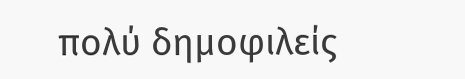πολύ δημοφιλείς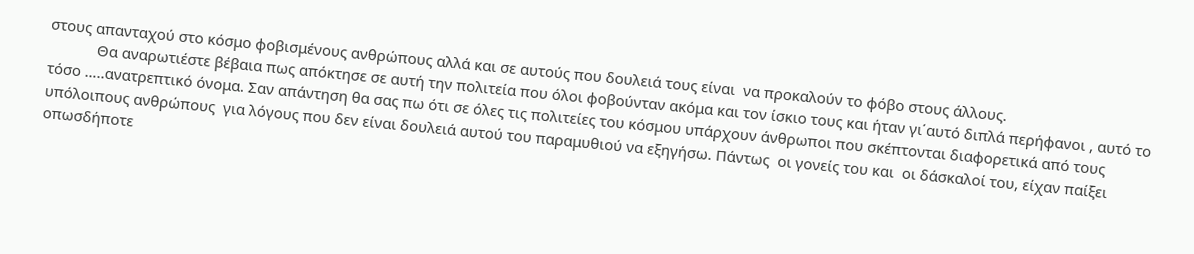στους απανταχού στο κόσμο φοβισμένους ανθρώπους αλλά και σε αυτούς που δουλειά τους είναι  να προκαλούν το φόβο στους άλλους.
            Θα αναρωτιέστε βέβαια πως απόκτησε σε αυτή την πολιτεία που όλοι φοβούνταν ακόμα και τον ίσκιο τους και ήταν γι΄αυτό διπλά περήφανοι , αυτό το τόσο …..ανατρεπτικό όνομα. Σαν απάντηση θα σας πω ότι σε όλες τις πολιτείες του κόσμου υπάρχουν άνθρωποι που σκέπτονται διαφορετικά από τους υπόλοιπους ανθρώπους  για λόγους που δεν είναι δουλειά αυτού του παραμυθιού να εξηγήσω. Πάντως  οι γονείς του και  οι δάσκαλοί του, είχαν παίξει οπωσδήποτε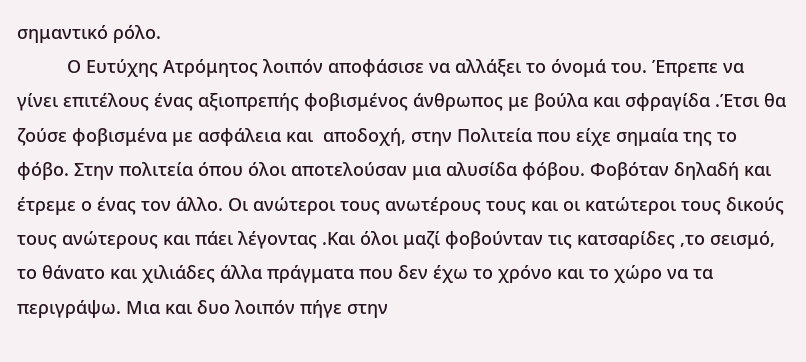σημαντικό ρόλο.
          Ο Ευτύχης Ατρόμητος λοιπόν αποφάσισε να αλλάξει το όνομά του. Έπρεπε να γίνει επιτέλους ένας αξιοπρεπής φοβισμένος άνθρωπος με βούλα και σφραγίδα .Έτσι θα ζούσε φοβισμένα με ασφάλεια και  αποδοχή, στην Πολιτεία που είχε σημαία της το φόβο. Στην πολιτεία όπου όλοι αποτελούσαν μια αλυσίδα φόβου. Φοβόταν δηλαδή και έτρεμε ο ένας τον άλλο. Οι ανώτεροι τους ανωτέρους τους και οι κατώτεροι τους δικούς τους ανώτερους και πάει λέγοντας .Και όλοι μαζί φοβούνταν τις κατσαρίδες ,το σεισμό, το θάνατο και χιλιάδες άλλα πράγματα που δεν έχω το χρόνο και το χώρο να τα περιγράψω. Μια και δυο λοιπόν πήγε στην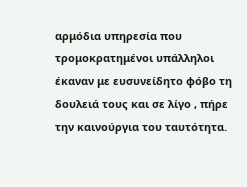αρμόδια υπηρεσία που τρομοκρατημένοι υπάλληλοι έκαναν με ευσυνείδητο φόβο τη δουλειά τους και σε λίγο , πήρε την καινούργια του ταυτότητα.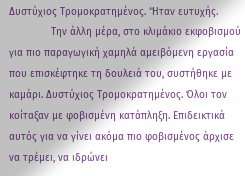Δυστύχιος Τρομοκρατημένος. ‘Ήταν ευτυχής.
              Την άλλη μέρα, στο κλιμάκιο εκφοβισμού για πιο παραγωγική χαμηλά αμειβόμενη εργασία που επισκέφτηκε τη δουλειά του, συστήθηκε με καμάρι. Δυστύχιος Τρομοκρατημένος. Όλοι τον κοίταξαν με φοβισμένη κατάπληξη. Επιδεικτικά αυτός για να γίνει ακόμα πιο φοβισμένος άρχισε να τρέμει, να ιδρώνει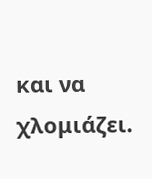και να χλομιάζει.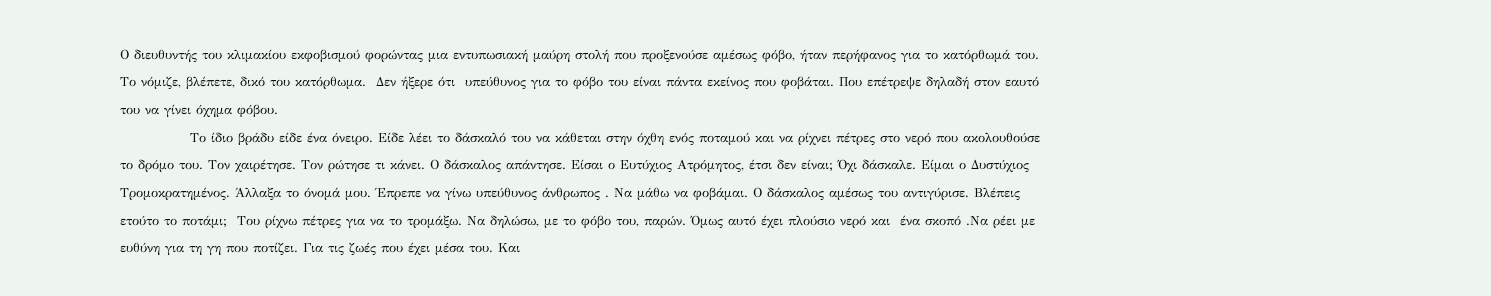Ο διευθυντής του κλιμακίου εκφοβισμού φορώντας μια εντυπωσιακή μαύρη στολή που προξενούσε αμέσως φόβο, ήταν περήφανος για το κατόρθωμά του. Το νόμιζε, βλέπετε, δικό του κατόρθωμα.  Δεν ήξερε ότι  υπεύθυνος για το φόβο του είναι πάντα εκείνος που φοβάται. Που επέτρεψε δηλαδή στον εαυτό του να γίνει όχημα φόβου.
              Το ίδιο βράδυ είδε ένα όνειρο. Είδε λέει το δάσκαλό του να κάθεται στην όχθη ενός ποταμού και να ρίχνει πέτρες στο νερό που ακολουθούσε το δρόμο του. Τον χαιρέτησε. Τον ρώτησε τι κάνει. Ο δάσκαλος απάντησε. Είσαι ο Ευτύχιος Ατρόμητος, έτσι δεν είναι; Όχι δάσκαλε. Είμαι ο Δυστύχιος Τρομοκρατημένος. Άλλαξα το όνομά μου. Έπρεπε να γίνω υπεύθυνος άνθρωπος . Να μάθω να φοβάμαι. Ο δάσκαλος αμέσως του αντιγύρισε. Βλέπεις ετούτο το ποτάμι;  Του ρίχνω πέτρες για να το τρομάξω. Να δηλώσω, με το φόβο του, παρών. Όμως αυτό έχει πλούσιο νερό και  ένα σκοπό .Να ρέει με ευθύνη για τη γη που ποτίζει. Για τις ζωές που έχει μέσα του. Και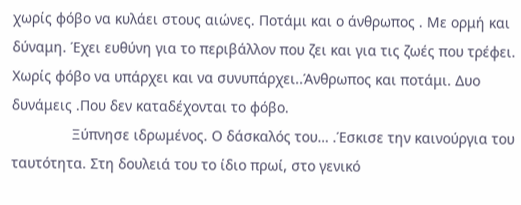χωρίς φόβο να κυλάει στους αιώνες. Ποτάμι και ο άνθρωπος . Με ορμή και δύναμη. Έχει ευθύνη για το περιβάλλον που ζει και για τις ζωές που τρέφει. Χωρίς φόβο να υπάρχει και να συνυπάρχει..Άνθρωπος και ποτάμι. Δυο δυνάμεις .Που δεν καταδέχονται το φόβο.
               Ξύπνησε ιδρωμένος. Ο δάσκαλός του… .Έσκισε την καινούργια του ταυτότητα. Στη δουλειά του το ίδιο πρωί, στο γενικό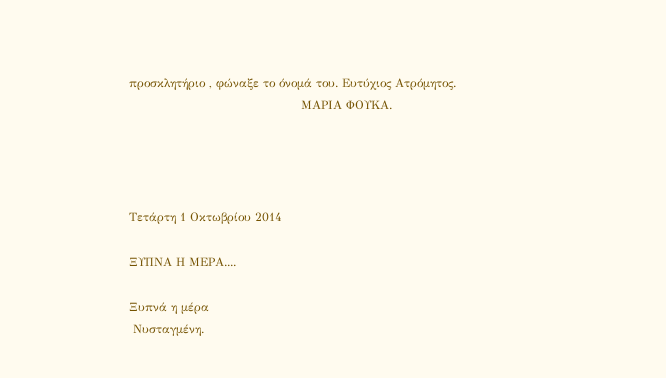προσκλητήριο , φώναξε το όνομά του. Ευτύχιος Ατρόμητος.
                                           ΜΑΡΙΑ ΦΟΥΚΑ.




Τετάρτη 1 Οκτωβρίου 2014

ΞΥΠΝΑ Η ΜΕΡΑ....

Ξυπνά η μέρα
 Νυσταγμένη.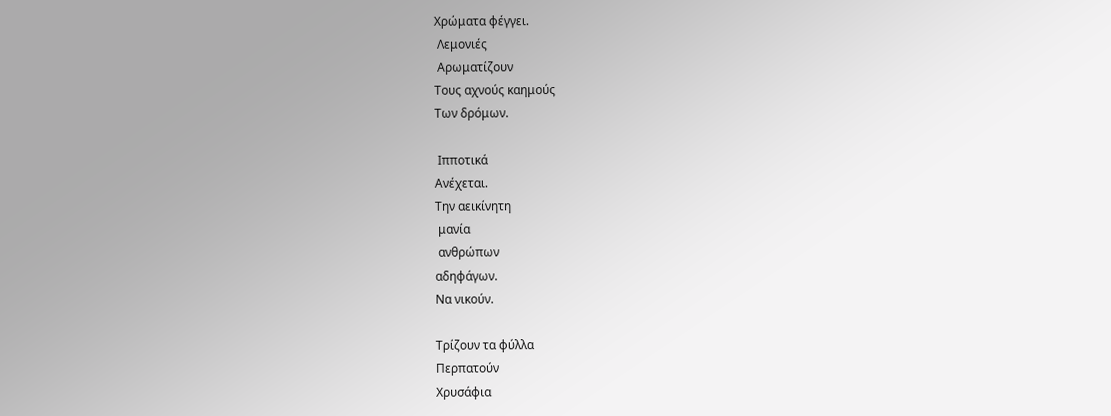Χρώματα φέγγει.
 Λεμονιές
 Αρωματίζουν
Τους αχνούς καημούς
Των δρόμων.

 Ιπποτικά
Ανέχεται.
Την αεικίνητη
 μανία
 ανθρώπων
αδηφάγων.
Να νικούν.

Τρίζουν τα φύλλα
Περπατούν
Χρυσάφια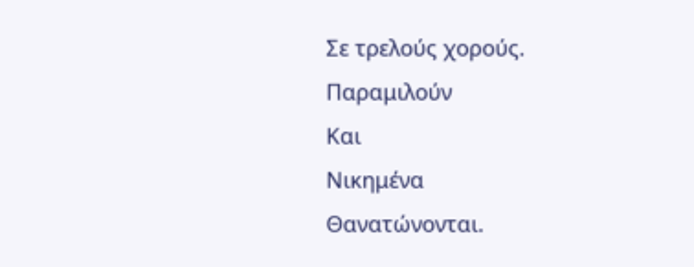Σε τρελούς χορούς.
Παραμιλούν
Και
Νικημένα
Θανατώνονται.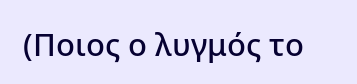(Ποιος ο λυγμός το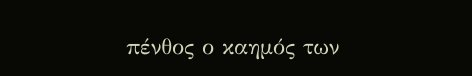πένθος ο καημός των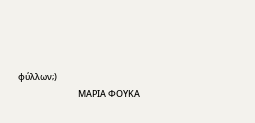φύλλων;)
                              ΜΑΡΙΑ ΦΟΥΚΑ